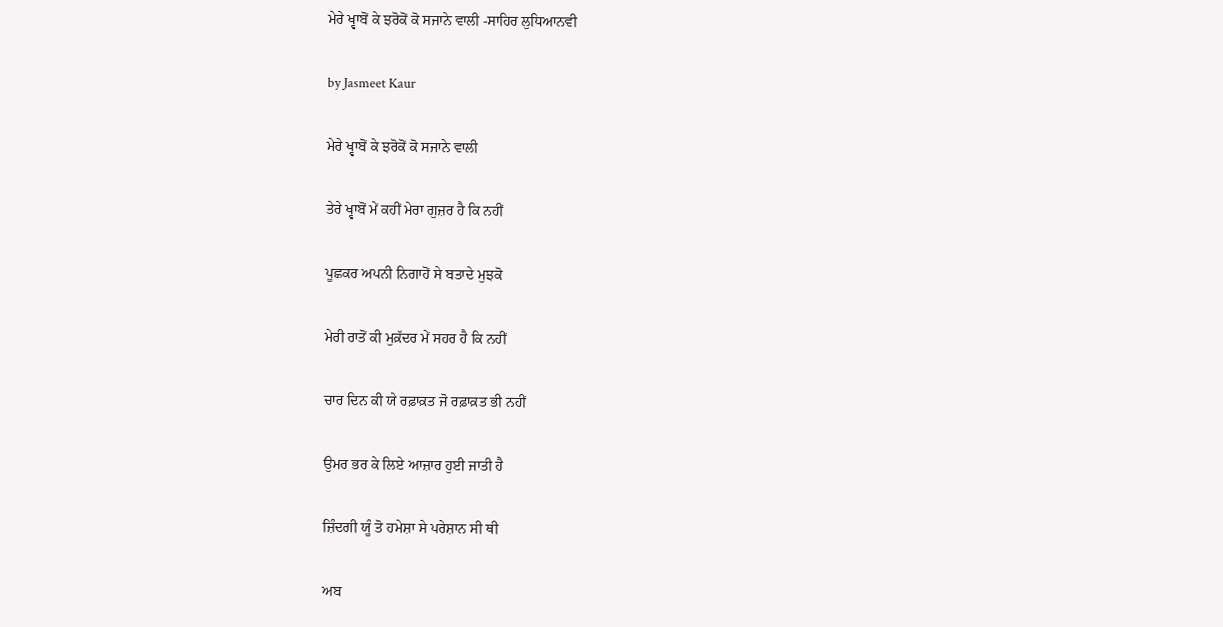ਮੇਰੇ ਖ੍ਵਾਬੋਂ ਕੇ ਝਰੋਕੋਂ ਕੋ ਸਜਾਨੇ ਵਾਲੀ -ਸਾਹਿਰ ਲੁਧਿਆਨਵੀ

by Jasmeet Kaur

ਮੇਰੇ ਖ੍ਵਾਬੋਂ ਕੇ ਝਰੋਕੋਂ ਕੋ ਸਜਾਨੇ ਵਾਲੀ

ਤੇਰੇ ਖ੍ਵਾਬੋਂ ਮੇਂ ਕਹੀਂ ਮੇਰਾ ਗੁਜ਼ਰ ਹੈ ਕਿ ਨਹੀਂ

ਪੂਛਕਰ ਅਪਨੀ ਨਿਗਾਹੋਂ ਸੇ ਬਤਾਦੇ ਮੁਝਕੋ

ਮੇਰੀ ਰਾਤੋਂ ਕੀ ਮੁਕ਼ੱਦਰ ਮੇਂ ਸਹਰ ਹੈ ਕਿ ਨਹੀਂ

ਚਾਰ ਦਿਨ ਕੀ ਯੇ ਰਫ਼ਾਕ਼ਤ ਜੋ ਰਫ਼ਾਕ਼ਤ ਭੀ ਨਹੀਂ

ਉਮਰ ਭਰ ਕੇ ਲਿਏ ਆਜ਼ਾਰ ਹੁਈ ਜਾਤੀ ਹੈ

ਜ਼ਿੰਦਗੀ ਯੂੰ ਤੋ ਹਮੇਸ਼ਾ ਸੇ ਪਰੇਸ਼ਾਨ ਸੀ ਥੀ

ਅਬ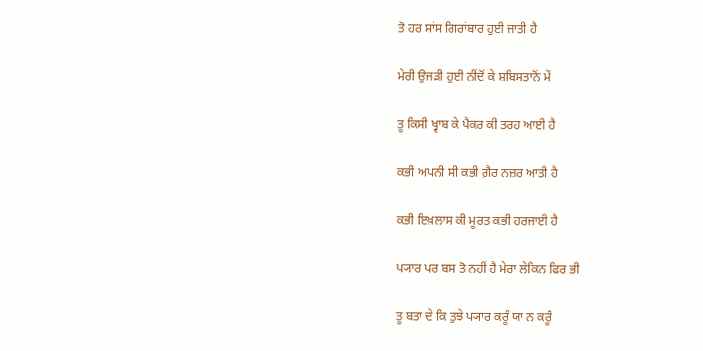ਤੋ ਹਰ ਸਾਂਸ ਗਿਰਾਂਬਾਰ ਹੁਈ ਜਾਤੀ ਹੈ

ਮੇਰੀ ਉਜੜੀ ਹੁਈ ਨੀਂਦੋਂ ਕੇ ਸ਼ਬਿਸਤਾਨੋਂ ਮੇਂ

ਤੂ ਕਿਸੀ ਖ੍ਵਾਬ ਕੇ ਪੈਕਰ ਕੀ ਤਰਹ ਆਈ ਹੈ

ਕਭੀ ਅਪਨੀ ਸੀ ਕਭੀ ਗ਼ੈਰ ਨਜ਼ਰ ਆਤੀ ਹੈ

ਕਭੀ ਇਖ਼ਲਾਸ ਕੀ ਮੂਰਤ ਕਭੀ ਹਰਜਾਈ ਹੈ

ਪ੍ਯਾਰ ਪਰ ਬਸ ਤੋ ਨਹੀਂ ਹੈ ਮੇਰਾ ਲੇਕਿਨ ਫਿਰ ਭੀ

ਤੂ ਬਤਾ ਦੇ ਕਿ ਤੁਝੇ ਪ੍ਯਾਰ ਕਰੂੰ ਯਾ ਨ ਕਰੂੰ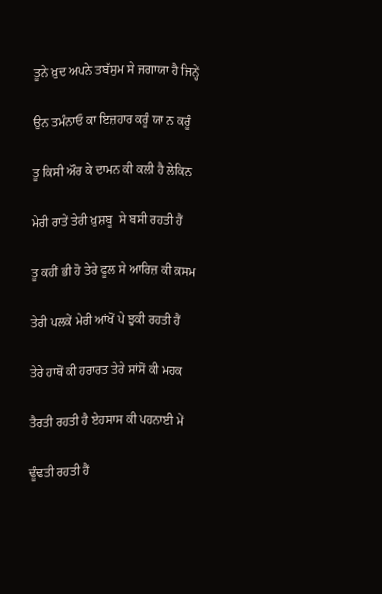ਤੂਨੇ ਖ਼ੁਦ ਅਪਨੇ ਤਬੱਸੁਮ ਸੇ ਜਗਾਯਾ ਹੈ ਜਿਨ੍ਹੇਂ

ਉਨ ਤਮੰਨਾਓ ਕਾ ਇਜ਼ਹਾਰ ਕਰੂੰ ਯਾ ਨ ਕਰੂੰ

ਤੂ ਕਿਸੀ ਔਰ ਕੇ ਦਾਮਨ ਕੀ ਕਲੀ ਹੈ ਲੇਕਿਨ

ਮੇਰੀ ਰਾਤੇਂ ਤੇਰੀ ਖ਼ੁਸ਼ਬੂ  ਸੇ ਬਸੀ ਰਹਤੀ ਹੈਂ

ਤੂ ਕਹੀਂ ਭੀ ਹੋ ਤੇਰੇ ਫੂਲ ਸੇ ਆਰਿਜ਼ ਕੀ ਕ਼ਸਮ

ਤੇਰੀ ਪਲਕੇਂ ਮੇਰੀ ਆਂਖੋਂ ਪੇ ਝੁਕੀ ਰਹਤੀ ਹੈਂ

ਤੇਰੇ ਹਾਥੋਂ ਕੀ ਹਰਾਰਤ ਤੇਰੇ ਸਾਂਸੋਂ ਕੀ ਮਹਕ

ਤੈਰਤੀ ਰਹਤੀ ਹੈ ਏਹਸਾਸ ਕੀ ਪਹਨਾਈ ਮੇਂ

ਢੂੰਢਤੀ ਰਹਤੀ ਹੈਂ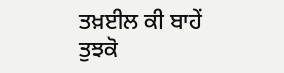ਤਖ਼ਈਲ ਕੀ ਬਾਹੇਂ ਤੁਝਕੋ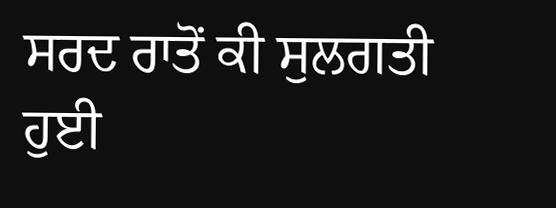ਸਰਦ ਰਾਤੋਂ ਕੀ ਸੁਲਗਤੀ ਹੁਈ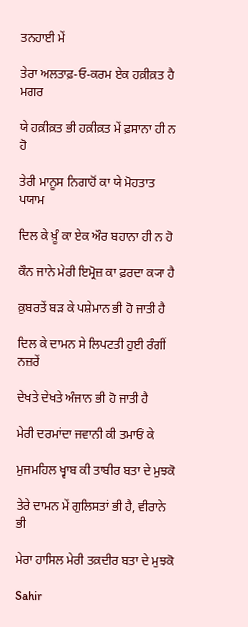ਤਨਹਾਈ ਮੇਂ

ਤੇਰਾ ਅਲਤਾਫ਼-ਓ-ਕਰਮ ਏਕ ਹਕ਼ੀਕ਼ਤ ਹੈ ਮਗਰ

ਯੇ ਹਕ਼ੀਕ਼ਤ ਭੀ ਹਕ਼ੀਕ਼ਤ ਮੇਂ ਫ਼ਸਾਨਾ ਹੀ ਨ ਹੋ

ਤੇਰੀ ਮਾਨੂਸ ਨਿਗਾਹੋਂ ਕਾ ਯੇ ਮੋਹਤਾਤ ਪਯਾਮ

ਦਿਲ ਕੇ ਖ਼ੂੰ ਕਾ ਏਕ ਔਰ ਬਹਾਨਾ ਹੀ ਨ ਹੋ

ਕੌਨ ਜਾਨੇ ਮੇਰੀ ਇਮ੍ਰੋਜ਼ ਕਾ ਫ਼ਰਦਾ ਕ੍ਯਾ ਹੈ

ਕ਼ੁਬਰਤੇਂ ਬੜ ਕੇ ਪਸ਼ੇਮਾਨ ਭੀ ਹੋ ਜਾਤੀ ਹੈ

ਦਿਲ ਕੇ ਦਾਮਨ ਸੇ ਲਿਪਟਤੀ ਹੁਈ ਰੰਗੀਂ ਨਜ਼ਰੇਂ

ਦੇਖਤੇ ਦੇਖਤੇ ਅੰਜਾਨ ਭੀ ਹੋ ਜਾਤੀ ਹੈ

ਮੇਰੀ ਦਰਮਾਂਦਾ ਜਵਾਨੀ ਕੀ ਤਮਾਓਂ ਕੇ

ਮੁਜਮਹਿਲ ਖ੍ਵਾਬ ਕੀ ਤਾਬੀਰ ਬਤਾ ਦੇ ਮੁਝਕੋ

ਤੇਰੇ ਦਾਮਨ ਮੇਂ ਗੁਲਿਸਤਾਂ ਭੀ ਹੈ, ਵੀਰਾਨੇ ਭੀ

ਮੇਰਾ ਹਾਸਿਲ ਮੇਰੀ ਤਕ਼ਦੀਰ ਬਤਾ ਦੇ ਮੁਝਕੋ

Sahir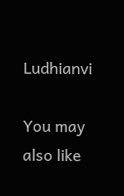Ludhianvi

You may also like